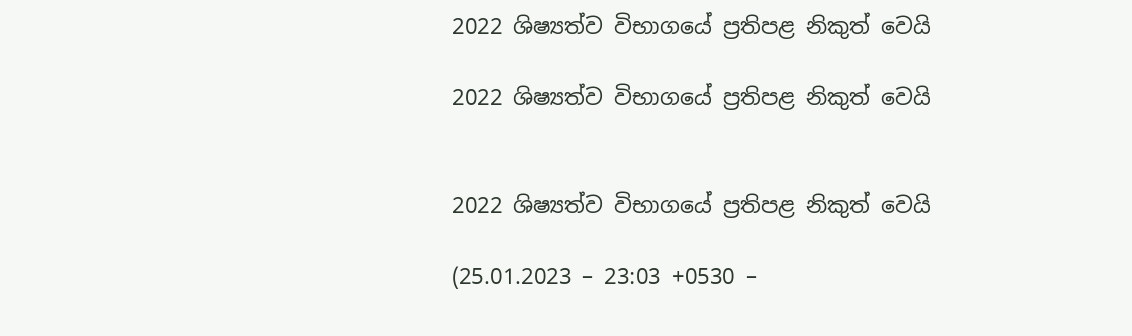2022 ශිෂ්‍යත්ව විභාගයේ ප්‍රතිපළ නිකුත් වෙයි

2022 ශිෂ්‍යත්ව විභාගයේ ප්‍රතිපළ නිකුත් වෙයි


2022 ශිෂ්‍යත්ව විභාගයේ ප්‍රතිපළ නිකුත් වෙයි

(25.01.2023 – 23:03 +0530 –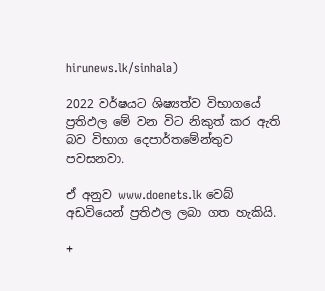hirunews.lk/sinhala)

2022 වර්ෂයට ශිෂ්‍යත්ව විභාගයේ ප්‍රතිඵල මේ වන විට නිකුත් කර ඇති බව විභාග දෙපාර්තමේන්තුව පවසනවා.

ඒ අනුව www.doenets.lk වෙබ් අඩවියෙන් ප්‍රතිඵල ලබා ගත හැකියි.

+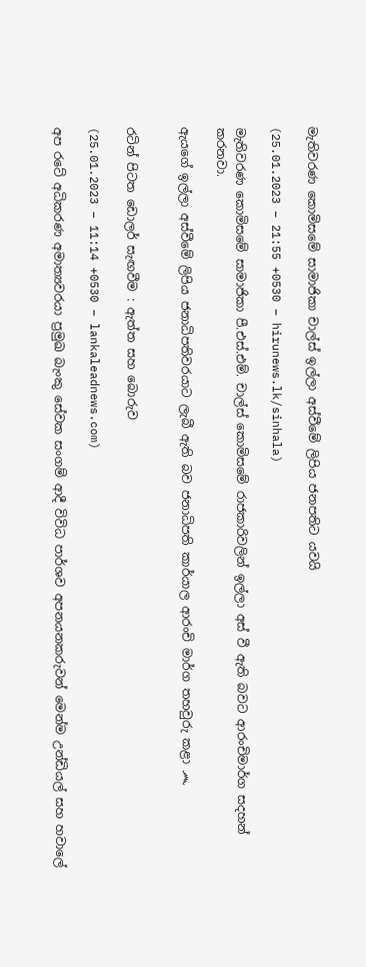මැතිවරණ කොමිසමේ සාමාජිකා චාල්ස් ඉල්ලා අස්වීමේ ලිපිය ජනපතිට යවයි

(25.01.2023 – 21:55 +0530 – hirunews.lk/sinhala)

මැතිවරණ කොමිසමේ සාමාජිකා පී.එස්.එම්. චාල්ස් කොමිසමේ රාජකාරිවලින් ඉල්ලා අස් වී ඇති බවට ආරංචිමාර්ග සදහන් කරනවා.

ඇයගේ ඉල්ලා අස්වීමේ ලිපිය ජනාධිපතිවරයාට ලැබී ඇති බව ජනාධිපති කාර්යාල ආරංචි මාර්ග තහවුරු කළා ෴


රටින් පිටත ඩොලර් සැඟවීම : ඇත්ත සහ බොරුව

(25.01.2023 – 11:14 +0530 – lankaleadnews.com)

අප රටේ අධිකරණ අමාත්‍යවරයා ප්‍රමුඛ බැංකු සේවක සංගම් ආදී විවිධ පාර්ශව අපනයනකරුවන් මෙන්ම උන්ඩියල් සහ හවාලේ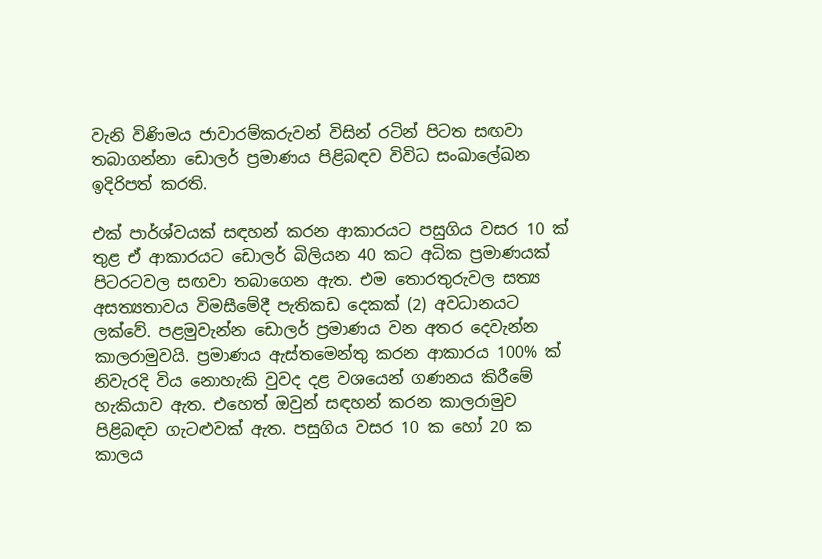වැනි විණිමය ජාවාරම්කරුවන් විසින් රටින් පිටත සඟවා තබාගන්නා ඩොලර් ප්‍රමාණය පිළිබඳව විවිධ සංඛාලේඛන ඉදිරිපත් කරති.

එක් පාර්ශ්වයක් සඳහන් කරන ආකාරයට පසුගිය වසර 10 ක් තුළ ඒ ආකාරයට ඩොලර් බිලියන 40 කට අධික ප්‍රමාණයක් පිටරටවල සඟවා තබාගෙන ඇත. එම තොරතුරුවල සත්‍ය අසත්‍යතාවය විමසීමේදී පැතිකඩ දෙකක් (2) අවධානයට ලක්වේ. පළමුවැන්න ඩොලර් ප්‍රමාණය වන අතර දෙවැන්න කාලරාමුවයි. ප්‍රමාණය ඇස්තමෙන්තු කරන ආකාරය 100% ක් නිවැරදි විය නොහැකි වුවද දළ වශයෙන් ගණනය කිරීමේ හැකියාව ඇත. එහෙත් ඔවුන් සඳහන් කරන කාලරාමුව පිළිබඳව ගැටළුවක් ඇත. පසුගිය වසර 10 ක හෝ 20 ක කාලය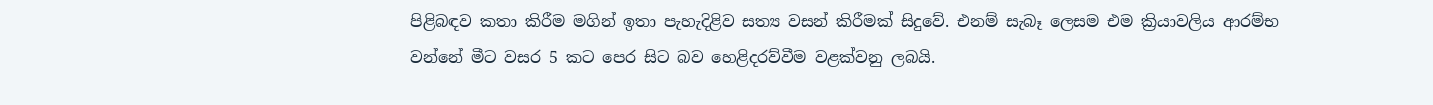පිළිබඳව කතා කිරීම මගින් ඉතා පැහැදිළිව සත්‍ය වසන් කිරීමක් සිදුවේ. එනම් සැබෑ ලෙසම එම ක්‍රියාවලිය ආරම්භ වන්නේ මීට වසර 5 කට පෙර සිට බව හෙළිදරව්වීම වළක්වනු ලබයි.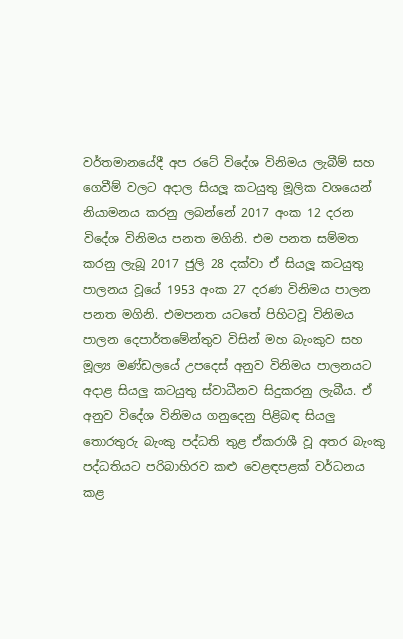වර්තමානයේදී අප රටේ විදේශ විනිමය ලැබීම් සහ ගෙවීම් වලට අදාල සියලූ කටයුතු මූලික වශයෙන් නියාමනය කරනු ලබන්නේ 2017 අංක 12 දරන විදේශ විනිමය පනත මගිනි. එම පනත සම්මත කරනු ලැබූ 2017 ජුලි 28 දක්වා ඒ සියලූ කටයුතු පාලනය වූයේ 1953 අංක 27 දරණ විනිමය පාලන පනත මගිනි. එමපනත යටතේ පිහිටවූ විනිමය පාලන දෙපාර්තමේන්තුව විසින් මහ බැංකුව සහ මූල්‍ය මණ්ඩලයේ උපදෙස් අනුව විනිමය පාලනයට අදාළ සියලු කටයුතු ස්වාධීනව සිදුකරනු ලැබීය. ඒ අනුව විදේශ විනිමය ගනුදෙනු පිළිබඳ සියලු තොරතුරු බැංකු පද්ධති තුළ ඒකරාශී වූ අතර බැංකු පද්ධතියට පරිබාහිරව කළු වෙළඳපළක් වර්ධනය කළ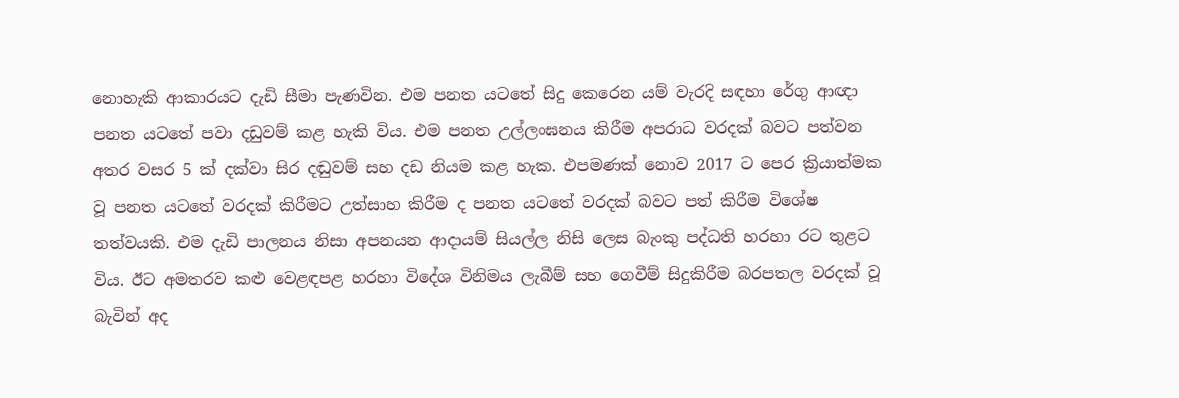නොහැකි ආකාරයට දැඩි සීමා පැණවින. එම පනත යටතේ සිදු කෙරෙන යම් වැරදි සඳහා රේගු ආඥා පනත යටතේ පවා දඩුවම් කළ හැකි විය. එම පනත උල්ලංඝනය කිරීම අපරාධ වරදක් බවට පත්වන අතර වසර 5 ක් දක්වා සිර දඬුවම් සහ දඩ නියම කළ හැක. එපමණක් නොව 2017 ට පෙර ක්‍රියාත්මක වූ පනත යටතේ වරදක් කිරීමට උත්සාහ කිරීම ද පනත යටතේ වරදක් බවට පත් කිරීම විශේෂ තත්වයකි. එම දැඩි පාලනය නිසා අපනයන ආදායම් සියල්ල නිසි ලෙස බැංකු පද්ධති හරහා රට තුළට විය. ඊට අමතරව කළු වෙළඳපළ හරහා විදේශ විනිමය ලැබීම් සහ ගෙවීම් සිදුකිරීම බරපතල වරදක් වූ බැවින් අද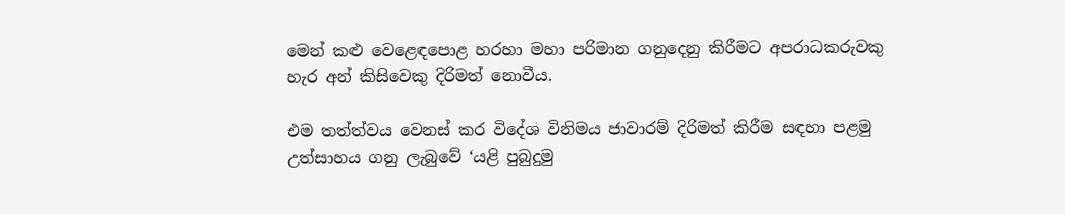මෙන් කළු වෙළෙඳපොළ හරහා මහා පරිමාන ගනුදෙනු කිරීමට අපරාධකරුවකු හැර අන් කිසිවෙකු දිරිමත් නොවීය.

එම තත්ත්වය වෙනස් කර විදේශ විනිමය ජාවාරම් දිරිමත් කිරීම සඳහා පළමු උත්සාහය ගනු ලැබුවේ ‘යළි පුබුදුමු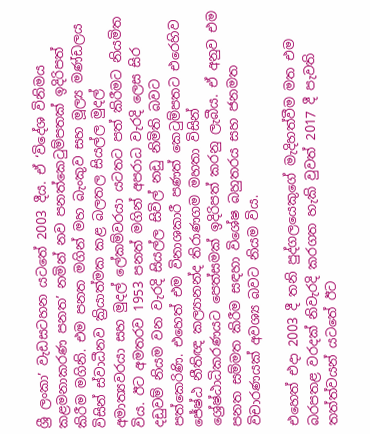ශ්‍රී ලංකා’ වැඩසටහන යටතේ 2003 දීය. ඒ ‘විදේශ විනිමය කළමනාකරණ පනත’ නමින් නව පනත්කෙටුම්පතක් ඉදිරිපත් කිරීම මගිනි. එම පනත මගින් මහ බැංකුව සහ මූල්‍ය මණ්ඩලය විසින් ස්වාධීනව ක්‍රියාත්මක කළ බලතල සියල්ල මුදල් අමාත්‍යවරයා සහ මුදල් ලේකම්වරයා යටතට පත් කිරීමට නියමිත විය. ඊට අමතරව 1953 පනත් මගින් අපරාධ වැරදි ලෙස සිර දඩුවම් නියම වන වැරදි සියල්ල සිවිල් නඩු නිමිති බවට පත්කෙරිණි. එහෙත් එම විනාශකාරී පණත් කෙටුම්පතට එරෙහිව ජේෂ්ඨ නීතිඥ කල්‍යානන්ද තිරාණගම මහතා විසින් ශ්‍රේෂ්ඨාධිකරණයට පෙත්සමක් ඉදිරිපත් කරනු ලැබීය. ඒ අනුව එම පනත සම්මත කිරීම සඳහා විශේෂ බහුතරය සහ ජනමත විචාරණයක් අවශ්‍ය බවට නියම විය.

එහෙත් එදා 2003 දී තනි පුද්ගලයෙකුගේ මැදිහත්වීම මත එම බරපතළ වරදක් නිවැරදි කරගත හැකි වුවත් 2017 දී පැවති තත්ත්වයන් යටතේ ඊට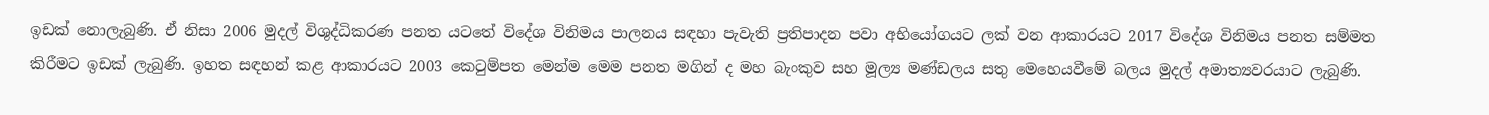ඉඩක් නොලැබුණි. ඒ නිසා 2006 මුදල් විශුද්ධිකරණ පනත යටතේ විදේශ විනිමය පාලනය සඳහා පැවැති ප්‍රතිපාදන පවා අභියෝගයට ලක් වන ආකාරයට 2017 විදේශ විනිමය පනත සම්මත කිරීමට ඉඩක් ලැබුණි. ඉහත සඳහන් කළ ආකාරයට 2003 කෙටුම්පත මෙන්ම මෙම පනත මගින් ද මහ බැංකුව සහ මූල්‍ය මණ්ඩලය සතු මෙහෙයවීමේ බලය මුදල් අමාත්‍යවරයාට ලැබුණි.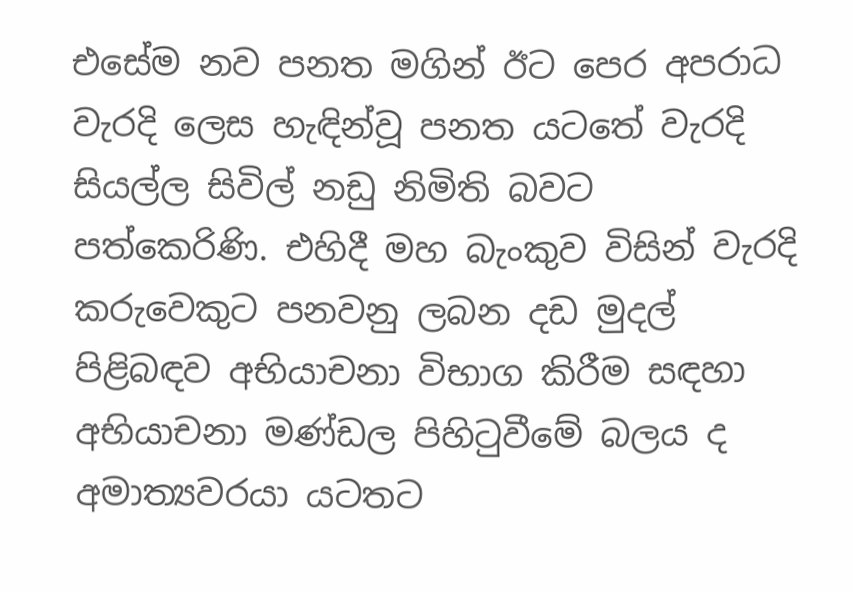එසේම නව පනත මගින් ඊට පෙර අපරාධ වැරදි ලෙස හැඳින්වූ පනත යටතේ වැරදි සියල්ල සිවිල් නඩු නිමිති බවට පත්කෙරිණි. එහිදී මහ බැංකුව විසින් වැරදි කරුවෙකුට පනවනු ලබන දඩ මුදල් පිළිබඳව අභියාචනා විභාග කිරීම සඳහා අභියාචනා මණ්ඩල පිහිටුවීමේ බලය ද අමාත්‍යවරයා යටතට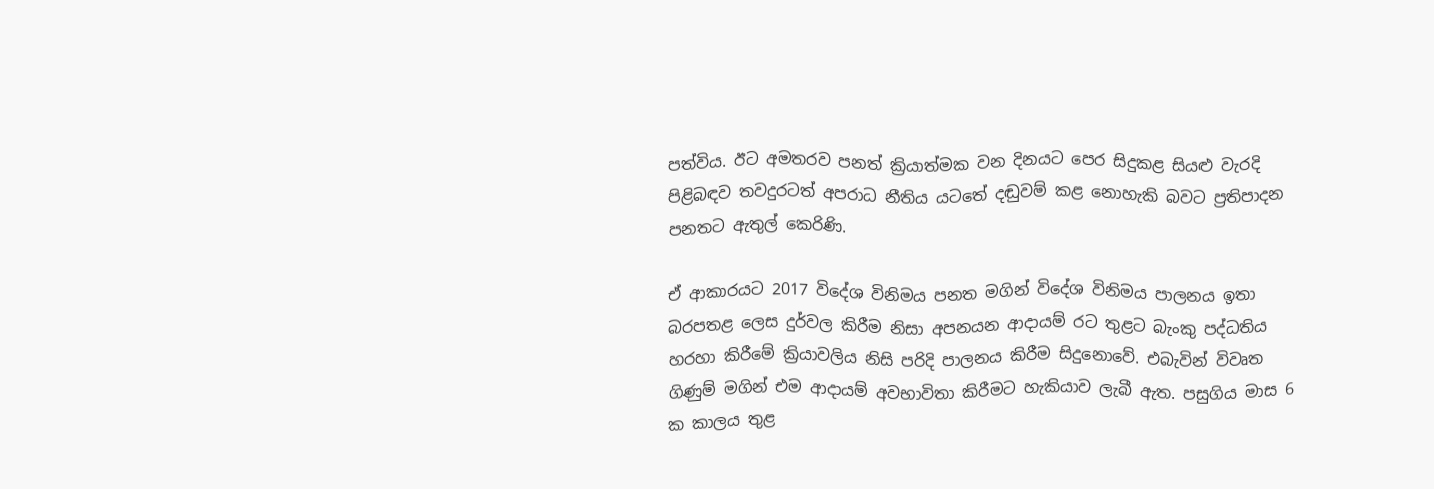පත්විය. ඊට අමතරව පනත් ක්‍රියාත්මක වන දිනයට පෙර සිදුකළ සියළු වැරදි පිළිබඳව තවදුරටත් අපරාධ නීතිය යටතේ දඬුවම් කළ නොහැකි බවට ප්‍රතිපාදන පනතට ඇතුල් කෙරිණි.

ඒ ආකාරයට 2017 විදේශ විනිමය පනත මගින් විදේශ විනිමය පාලනය ඉතා බරපතළ ලෙස දුර්වල කිරීම නිසා අපනයන ආදායම් රට තුළට බැංකු පද්ධතිය හරහා කිරීමේ ක්‍රියාවලිය නිසි පරිදි පාලනය කිරීම සිදුනොවේ. එබැවින් විවෘත ගිණුම් මගින් එම ආදායම් අවභාවිතා කිරීමට හැකියාව ලැබී ඇත. පසුගිය මාස 6 ක කාලය තුළ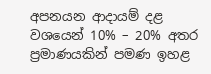අපනයන ආදායම් දළ වශයෙන් 10% – 20% අතර ප්‍රමාණයකින් පමණ ඉහළ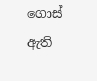ගොස් ඇති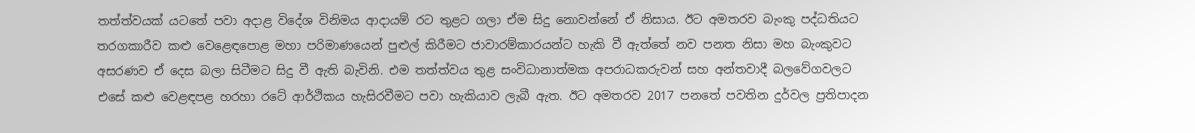තත්ත්වයක් යටතේ පවා අදාළ විදේශ විනිමය ආදායම් රට තුළට ගලා ඒම සිදු නොවන්නේ ඒ නිසාය. ඊට අමතරව බැංකු පද්ධතියට තරගකාරීව කළු වෙළෙඳපොළ මහා පරිමාණයෙන් පුළුල් කිරීමට ජාවාරම්කාරයන්ට හැකි වී ඇත්තේ නව පනත නිසා මහ බැංකුවට අසරණව ඒ දෙස බලා සිටීමට සිදු වී ඇති බැවිනි. එම තත්ත්වය තුළ සංවිධානාත්මක අපරාධකරුවන් සහ අන්තවාදී බලවේගවලට එසේ කළු වෙළඳපළ හරහා රටේ ආර්ථිකය හැසිරවීමට පවා හැකියාව ලැබී ඇත. ඊට අමතරව 2017 පනතේ පවතින දුර්වල ප්‍රතිපාදන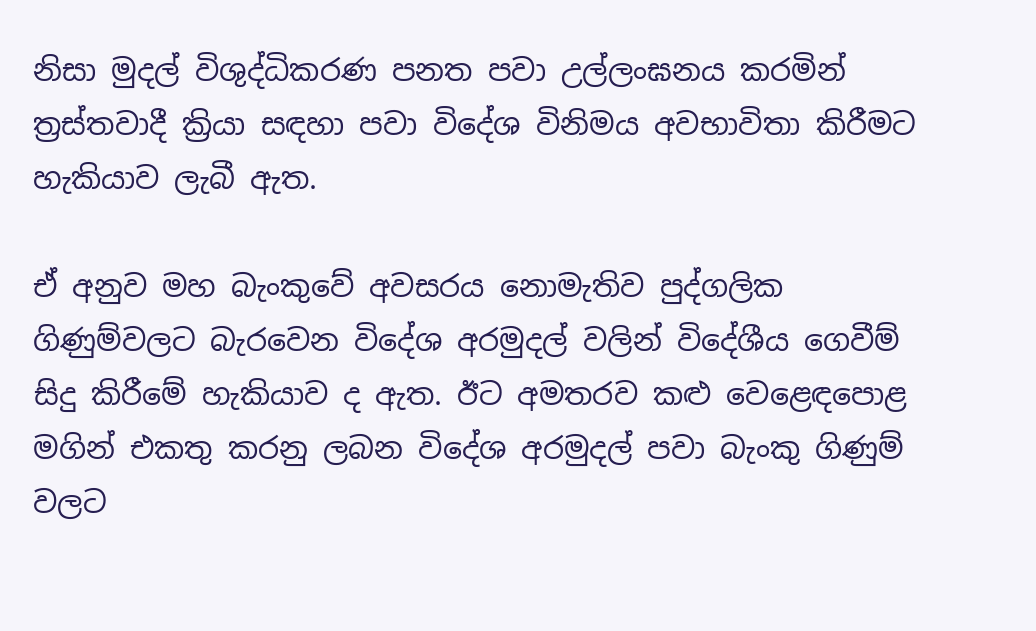නිසා මුදල් විශුද්ධිකරණ පනත පවා උල්ලංඝනය කරමින් ත්‍රස්තවාදී ක්‍රියා සඳහා පවා විදේශ විනිමය අවභාවිතා කිරීමට හැකියාව ලැබී ඇත.

ඒ අනුව මහ බැංකුවේ අවසරය නොමැතිව පුද්ගලික ගිණුම්වලට බැරවෙන විදේශ අරමුදල් වලින් විදේශීය ගෙවීම් සිදු කිරීමේ හැකියාව ද ඇත. ඊට අමතරව කළු වෙළෙඳපොළ මගින් එකතු කරනු ලබන විදේශ අරමුදල් පවා බැංකු ගිණුම් වලට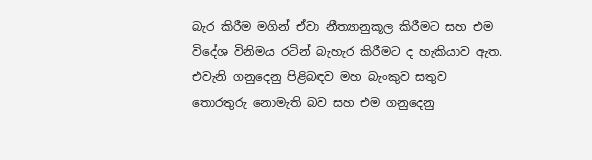බැර කිරීම මගින් ඒවා නීත්‍යානුකූල කිරීමට සහ එම විදේශ විනිමය රටින් බැහැර කිරීමට ද හැකියාව ඇත. එවැනි ගනුදෙනු පිළිබඳව මහ බැංකුව සතුව තොරතුරු නොමැති බව සහ එම ගනුදෙනු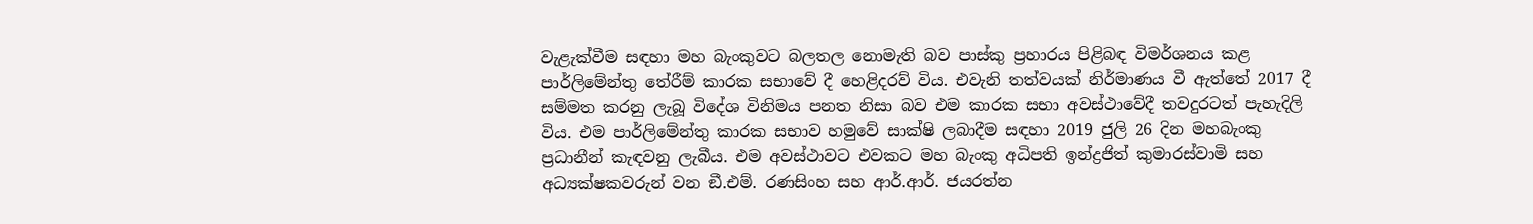වැළැක්වීම සඳහා මහ බැංකුවට බලතල නොමැති බව පාස්කු ප්‍රහාරය පිළිබඳ විමර්ශනය කළ පාර්ලිමේන්තු තේරීම් කාරක සභාවේ දී හෙළිදරව් විය. එවැනි තත්වයක් නිර්මාණය වී ඇත්තේ 2017 දී සම්මත කරනු ලැබූ විදේශ විනිමය පනත නිසා බව එම කාරක සභා අවස්ථාවේදී තවදුරටත් පැහැදිලි විය. එම පාර්ලිමේන්තු කාරක සභාව හමුවේ සාක්ෂි ලබාදීම සඳහා 2019 ජුලි 26 දින මහබැංකු ප්‍රධානීන් කැඳවනු ලැබීය. එම අවස්ථාවට එවකට මහ බැංකු අධිපති ඉන්ද්‍රජිත් කුමාරස්වාමි සහ අධ්‍යක්ෂකවරුන් වන ඞී.එම්. රණසිංහ සහ ආර්.ආර්. ජයරත්න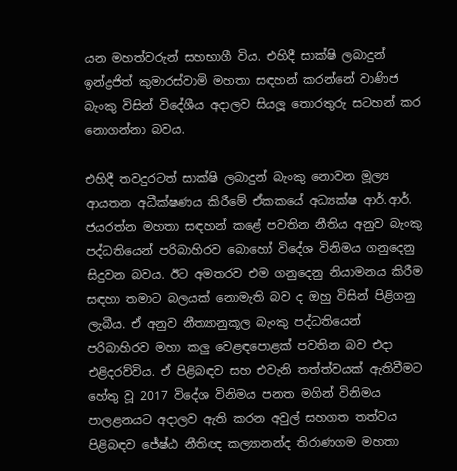යන මහත්වරුන් සහභාගී විය. එහිදී සාක්ෂි ලබාදුන් ඉන්ද්‍රජිත් කුමාරස්වාමි මහතා සඳහන් කරන්නේ වාණිජ බැංකු විසින් විදේශීය අදාලව සියලූ තොරතුරු සටහන් කර නොගන්නා බවය.

එහිදී තවදුරටත් සාක්ෂි ලබාදුන් බැංකු නොවන මූල්‍ය ආයතන අධීක්ෂණය කිරීමේ ඒකකයේ අධ්‍යක්ෂ ආර්.ආර්. ජයරත්න මහතා සඳහන් කළේ පවතින නීතිය අනුව බැංකු පද්ධතියෙන් පරිබාහිරව බොහෝ විදේශ විනිමය ගනුදෙනු සිදුවන බවය. ඊට අමතරව එම ගනුදෙනු නියාමනය කිරීම සඳහා තමාට බලයක් නොමැති බව ද ඔහු විසින් පිළිගනු ලැබීය. ඒ අනුව නීත්‍යානුකූල බැංකු පද්ධතියෙන් පරිබාහිරව මහා කලු වෙළඳපොළක් පවතින බව එදා එළිදරව්විය. ඒ පිළිබඳව සහ එවැනි තත්ත්වයක් ඇතිවීමට හේතු වූ 2017 විදේශ විනිමය පනත මගින් විනිමය පාලළනයට අදාලව ඇති කරන අවුල් සහගත තත්වය පිළිබඳව ජේෂ්ඨ නීතිඥ කල්‍යානන්ද තිරාණගම මහතා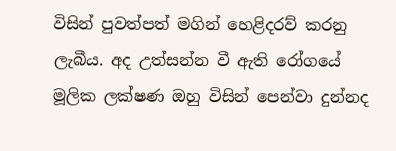විසින් පුවත්පත් මගින් හෙළිදරව් කරනු ලැබීය. අද උත්සන්න වී ඇති රෝගයේ මූලික ලක්ෂණ ඔහු විසින් පෙන්වා දුන්නද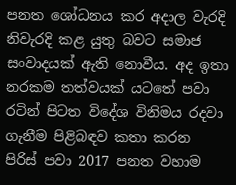පනත ශෝධනය කර අදාල වැරදි නිවැරදි කළ යුතු බවට සමාජ සංවාදයක් ඇති නොවීය. අද ඉතා නරකම තත්වයක් යටතේ පවා රටින් පිටත විදේශ විනිමය රදවා ගැනීම පිළිබඳව කතා කරන පිරිස් පවා 2017 පනත වහාම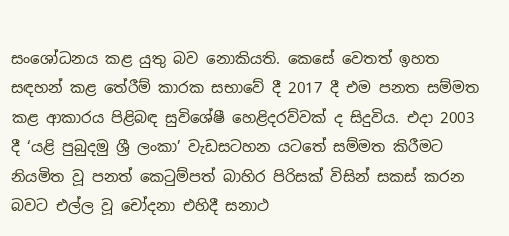සංශෝධනය කළ යුතු බව නොකියති. කෙසේ වෙතත් ඉහත සඳහන් කළ තේරීම් කාරක සභාවේ දී 2017 දී එම පනත සම්මත කළ ආකාරය පිළිබඳ සුවිශේෂී හෙළිදරව්වක් ද සිදුවිය. එදා 2003 දී ‘යළි පුබුදමු ශ්‍රී ලංකා’ වැඩසටහන යටතේ සම්මත කිරීමට නියමිත වූ පනත් කෙටුම්පත් බාහිර පිරිසක් විසින් සකස් කරන බවට එල්ල වූ චෝදනා එහිදී සනාථ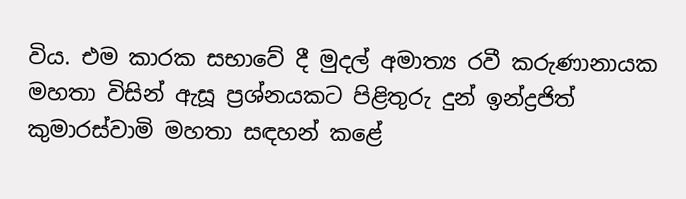විය. එම කාරක සභාවේ දී මුදල් අමාත්‍ය රවී කරුණානායක මහතා විසින් ඇසූ ප්‍රශ්නයකට පිළිතුරු දුන් ඉන්ද්‍රජිත් කුමාරස්වාමි මහතා සඳහන් කළේ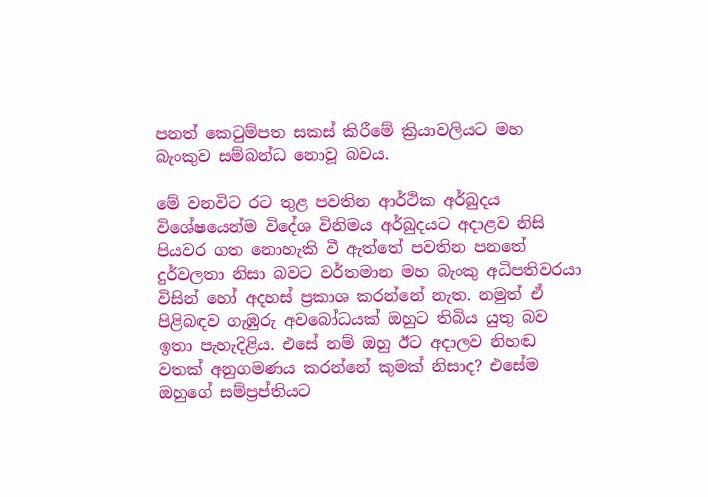පනත් කෙටුම්පත සකස් කිරීමේ ක්‍රියාවලියට මහ බැංකුව සම්බන්ධ නොවූ බවය.

මේ වනවිට රට තුළ පවතින ආර්ථික අර්බුදය විශේෂයෙන්ම විදේශ විනිමය අර්බුදයට අදාළව නිසි පියවර ගත නොහැකි වී ඇත්තේ පවතින පනතේ දුර්වලතා නිසා බවට වර්තමාන මහ බැංකු අධිපතිවරයා විසින් හෝ අදහස් ප්‍රකාශ කරන්නේ නැත. නමුත් ඒ පිළිබඳව ගැඹුරු අවබෝධයක් ඔහුට තිබිය යුතු බව ඉතා පැහැදිළිය. එසේ නම් ඔහු ඊට අදාලව නිහ‌ඬ වතක් අනුගමණය කරන්නේ කුමක් නිසාද? එසේම ඔහුගේ සම්ප්‍රප්තියට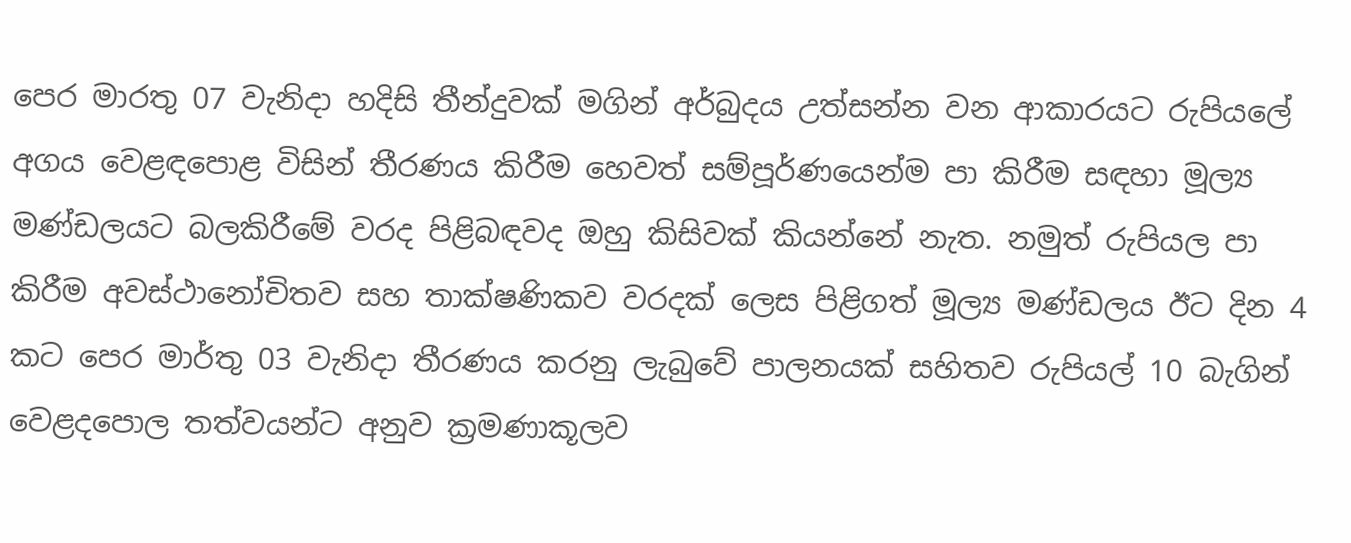පෙර මාරතු 07 වැනිදා හදිසි තීන්දුවක් මගින් අර්බුදය උත්සන්න වන ආකාරයට රුපියලේ අගය වෙළඳපොළ විසින් තීරණය කිරීම හෙවත් සම්පූර්ණයෙන්ම පා කිරීම සඳහා මූල්‍ය මණ්ඩලයට බලකිරීමේ වරද පිළිබඳවද ඔහු කිසිවක් කියන්නේ නැත. නමුත් රුපියල පා කිරීම අවස්ථානෝචිතව සහ තාක්ෂණිකව වරදක් ලෙස පිළිගත් මූල්‍ය මණ්ඩලය ඊට දින 4 කට පෙර මාර්තු 03 වැනිදා තීරණය කරනු ලැබුවේ පාලනයක් සහිතව රුපියල් 10 බැගින් වෙළදපොල තත්වයන්ට අනුව ක්‍රමණාකූලව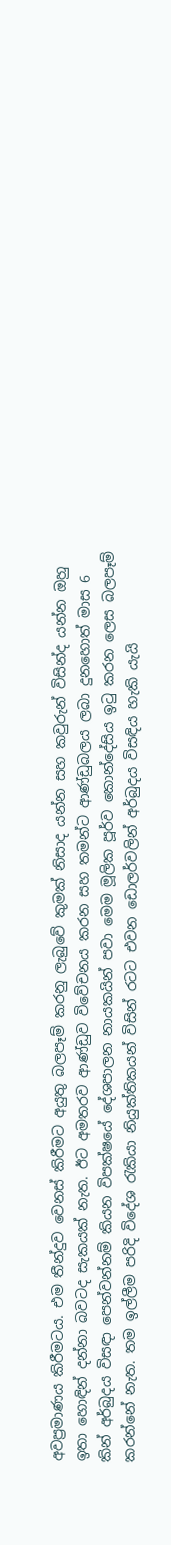අවප්‍රමාණය කිරීමටය. එම තීන්දුව වෙනස් කිරීමට අයුතු බලපෑම් කරනු ලැබුවේ කුමක් නිසාද යන්න සහ කවුරුන් විසින්ද යන්න ඔහු ඉතා හොඳින් දන්නා බවටද සැකයක් නැත. ඊට අමතරව ආණ්ඩුව විවේචනය කරන සහ තමන්ට ආණ්ඩුබලය ලබා දුනහොත් මාස 6 කින් අර්බුදය විසඳා පෙන්වන්නම් කියන විපක්ෂයේ දේශපාලන නායකයින් පවා මෙම මූලික පූර්ව කොන්දේසිය ඉටු කරන ලෙස බලපෑම් කරන්නේ නැත. තම ඉල්ලීම පරිදි විදේශ රැකියා නියුක්තිකයන් විසින් රටට එවන ඩොලර්වලින් අර්බුදය විසඳිය හැකි යැයි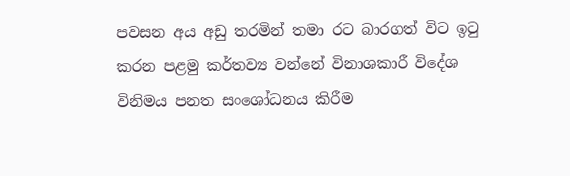පවසන අය අඩු තරමින් තමා රට බාරගත් විට ඉටු කරන පළමු කර්තව්‍ය වන්නේ විනාශකාරී විදේශ විනිමය පනත සංශෝධනය කිරීම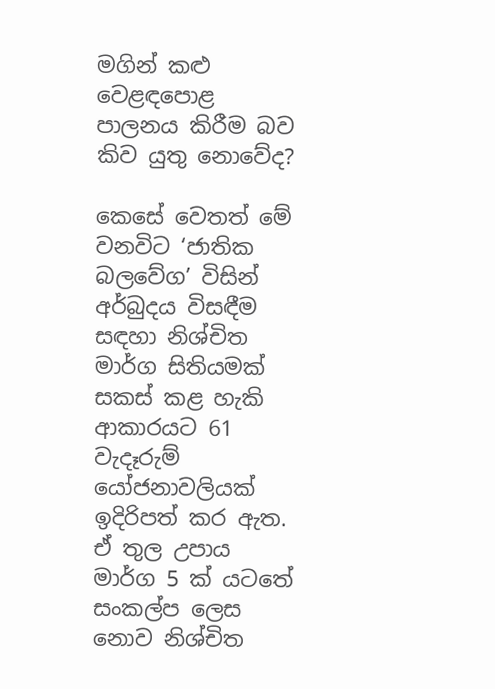මගින් කළු වෙළඳපොළ පාලනය කිරීම බව කිව යුතු නොවේද?

කෙසේ වෙතත් මේ වනවිට ‘ජාතික බලවේග’ විසින් අර්බුදය විසඳීම සඳහා නිශ්චිත මාර්ග සිතියමක් සකස් කළ හැකි ආකාරයට 61 වැදෑරුම් යෝජනාවලියක් ඉදිරිපත් කර ඇත. ඒ තුල උපාය මාර්ග 5 ක් යටතේ සංකල්ප ලෙස නොව නිශ්චිත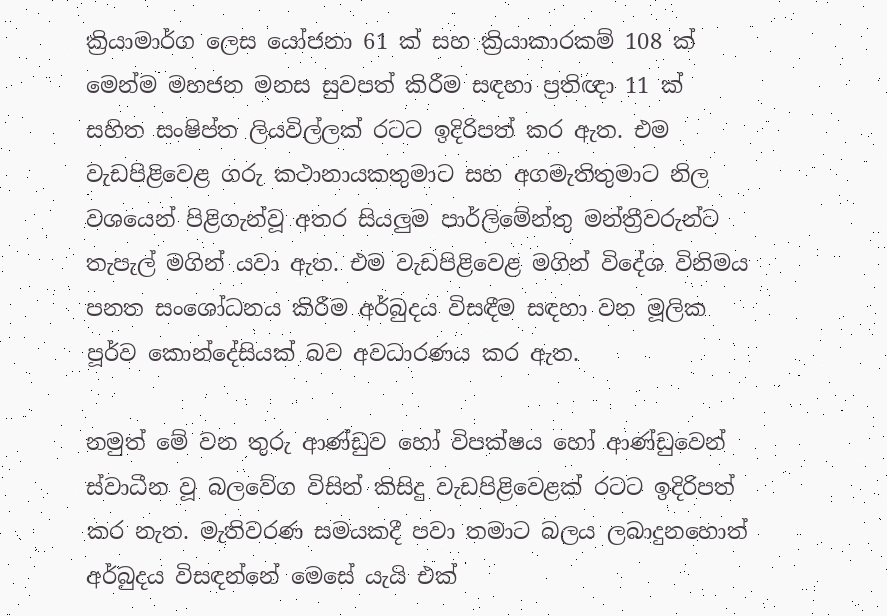ක්‍රියාමාර්ග ලෙස යෝජනා 61 ක් සහ ක්‍රියාකාරකම් 108 ක් මෙන්ම මහජන මනස සුවපත් කිරීම සඳහා ප්‍රතිඥා 11 ක් සහිත සංෂිප්ත ලියවිල්ලක් රටට ඉදිරිපත් කර ඇත. එම වැඩපිළිවෙළ ගරු කථානායකතුමාට සහ අගමැතිතුමාට නිල වශයෙන් පිළිගැන්වූ අතර සියලුම පාර්ලිමේන්තු මන්ත්‍රීවරුන්ට තැපැල් මගින් යවා ඇත. එම වැඩපිළිවෙළ මගින් විදේශ විනිමය පනත සංශෝධනය කිරීම අර්බුදය විසඳීම සඳහා වන මූලික පූර්ව කොන්දේසියක් බව අවධාරණය කර ඇත.

නමුත් මේ වන තුරු ආණ්ඩුව හෝ විපක්ෂය හෝ ආණ්ඩුවෙන් ස්වාධීන වූ බලවේග විසින් කිසිදු වැඩපිළිවෙළක් රටට ඉදිරිපත් කර නැත. මැතිවරණ සමයකදී පවා තමාට බලය ලබාදුනහොත් අර්බුදය විසඳන්නේ මෙසේ යැයි එක්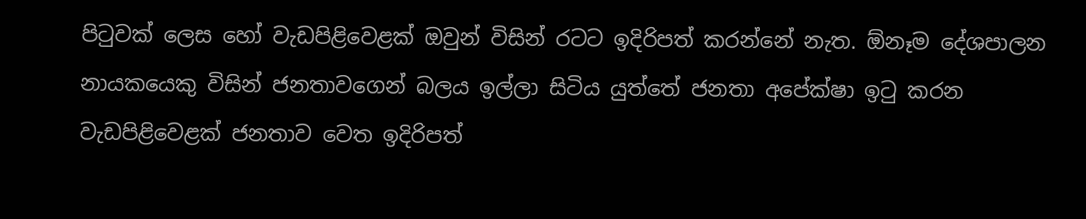පිටුවක් ලෙස හෝ වැඩපිළිවෙළක් ඔවුන් විසින් රටට ඉදිරිපත් කරන්නේ නැත. ඕනෑම දේශපාලන නායකයෙකු විසින් ජනතාවගෙන් බලය ඉල්ලා සිටිය යුත්තේ ජනතා අපේක්ෂා ඉටු කරන වැඩපිළිවෙළක් ජනතාව වෙත ඉදිරිපත්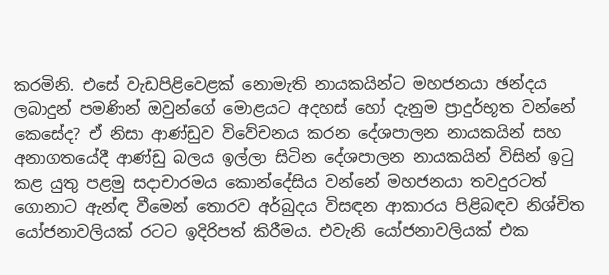කරමිනි. එසේ වැඩපිළිවෙළක් නොමැති නායකයින්ට මහජනයා ඡන්දය ලබාදුන් පමණින් ඔවුන්ගේ මොළයට අදහස් හෝ දැනුම ප්‍රාදුර්භූත වන්නේ කෙසේද? ඒ නිසා ආණ්ඩුව විවේචනය කරන දේශපාලන නායකයින් සහ අනාගතයේදී ආණ්ඩු බලය ඉල්ලා සිටින දේශපාලන නායකයින් විසින් ඉටු කළ යුතු පළමු සදාචාරමය කොන්දේසිය වන්නේ මහජනයා තවදුරටත් ගොනාට ඇන්ඳ වීමෙන් තොරව අර්බුදය විසඳන ආකාරය පිළිබඳව නිශ්චිත යෝජනාවලියක් රටට ඉදිරිපත් කිරීමය. එවැනි යෝජනාවලියක් එක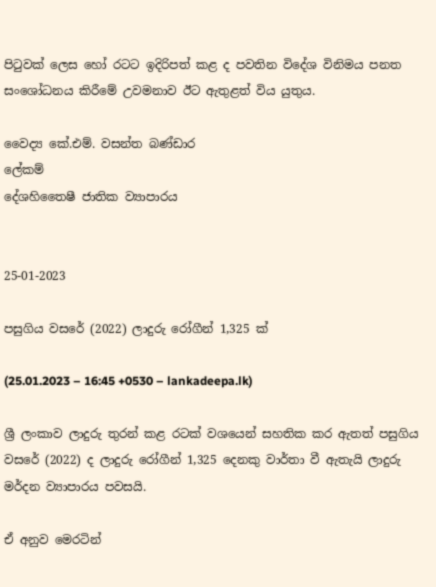පිටුවක් ලෙස හෝ රටට ඉදිරිපත් කළ ද පවතින විදේශ විනිමය පනත සංශෝධනය කිරීමේ උවමනාව ඊට ඇතුළත් විය යුතුය.

වෛද්‍ය කේ.එම්. වසන්ත බණ්ඩාර
ලේකම්
දේශහිතෛෂී ජාතික ව්‍යාපාරය


25-01-2023

පසුගිය වසරේ (2022) ලාදුරු රෝගීන් 1,325 ක්

(25.01.2023 – 16:45 +0530 – lankadeepa.lk)

ශ්‍රී ලංකාව ලාදුරු තුරන් කළ රටක් වශයෙන් සහතික කර ඇතත් පසුගිය වසරේ (2022) ද ලාදුරු රෝගීන් 1,325 දෙනකු වාර්තා වී ඇතැයි ලාදුරු මර්දන ව්‍යාපාරය පවසයි.

ඒ අනුව මෙරටින්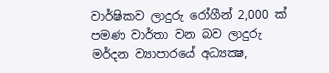වාර්ෂිකව ලාදුරු රෝගීන් 2,000 ක් පමණ වාර්තා වන බව ලාදුරු මර්දන ව්‍යාපාරයේ අධ්‍යක්‍ෂ,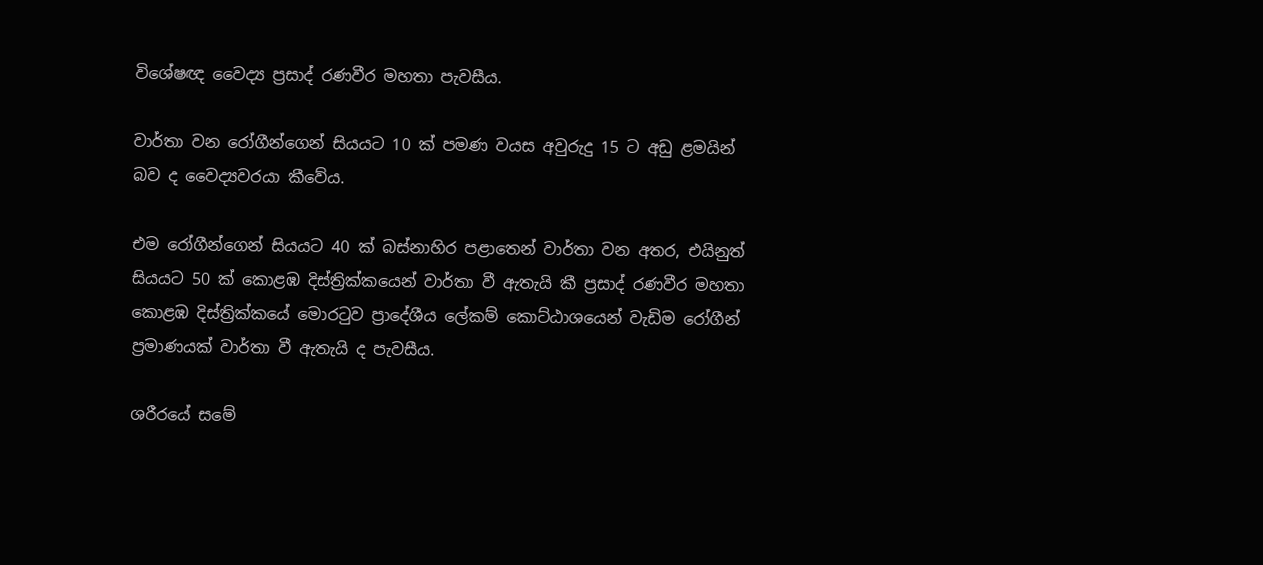විශේෂඥ වෛද්‍ය ප්‍රසාද් රණවීර මහතා පැවසීය.

වාර්තා වන රෝගීන්ගෙන් සියයට 10 ක් පමණ වයස අවුරුදු 15 ට අඩු ළමයින් බව ද වෛද්‍යවරයා කීවේය.

එම රෝගීන්ගෙන් සියයට 40 ක් බස්නාහිර පළාතෙන් වාර්තා වන අතර, එයිනුත් සියයට 50 ක් කොළඹ දිස්ත්‍රික්කයෙන් වාර්තා වී ඇතැයි කී ප්‍රසාද් රණවීර මහතා කොළඹ දිස්ත්‍රික්කයේ මොරටුව ප්‍රාදේශීය ලේකම් කොට්ඨාශයෙන් වැඩිම රෝගීන් ප්‍රමාණයක් වාර්තා වී ඇතැයි ද පැවසීය.

ශරීරයේ සමේ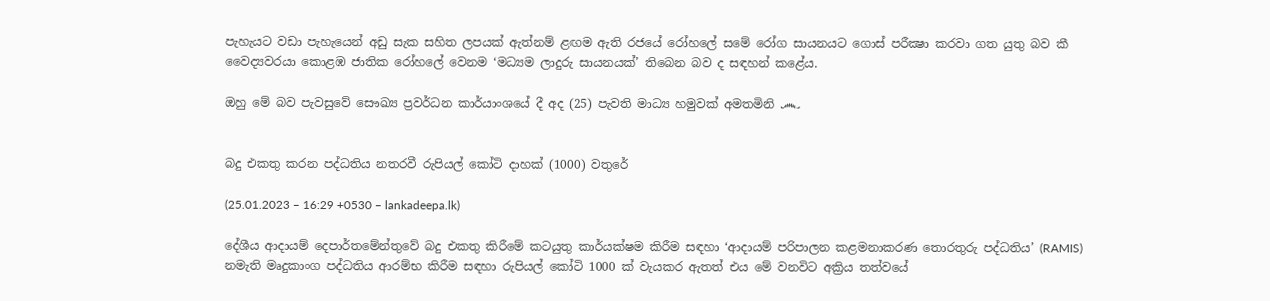පැහැයට වඩා පැහැයෙන් අඩු සැක සහිත ලපයක් ඇත්නම් ළඟම ඇති රජයේ රෝහලේ සමේ රෝග සායනයට ගොස් පරීක්‍ෂා කරවා ගත යුතු බව කී වෛද්‍යවරයා කොළඹ ජාතික රෝහලේ වෙනම ‘මධ්‍යම ලාදුරු සායනයක්’ තිබෙන බව ද සඳහන් කළේය.

ඔහු මේ බව පැවසුවේ සෞඛ්‍ය ප්‍රවර්ධන කාර්යාංශයේ දී අද (25) පැවති මාධ්‍ය හමුවක් අමතමිනි ෴


බදු එකතු කරන පද්ධතිය නතරවී රුපියල් කෝටි දාහක් (1000) වතුරේ

(25.01.2023 – 16:29 +0530 – lankadeepa.lk)

දේශීය ආදායම් දෙපාර්තමේන්තුවේ බදු එකතු කිරීමේ කටයුතු කාර්යක්ෂම කිරීම සඳහා ‘ආදායම් පරිපාලන කළමනාකරණ තොරතුරු පද්ධතිය’ (RAMIS) නමැති මෘදුකාංග පද්ධතිය ආරම්භ කිරීම සඳහා රුපියල් කෝටි 1000 ක් වැයකර ඇතත් එය මේ වනවිට අක්‍රිය තත්වයේ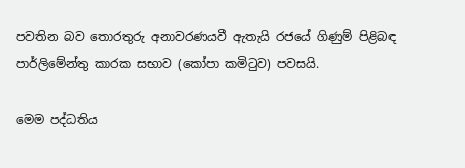පවතින බව තොරතුරු අනාවරණයවී ඇතැයි රජයේ ගිණුම් පිළිබඳ පාර්ලිමේන්තු කාරක සභාව (කෝපා කමිටුව) පවසයි.

මෙම පද්ධතිය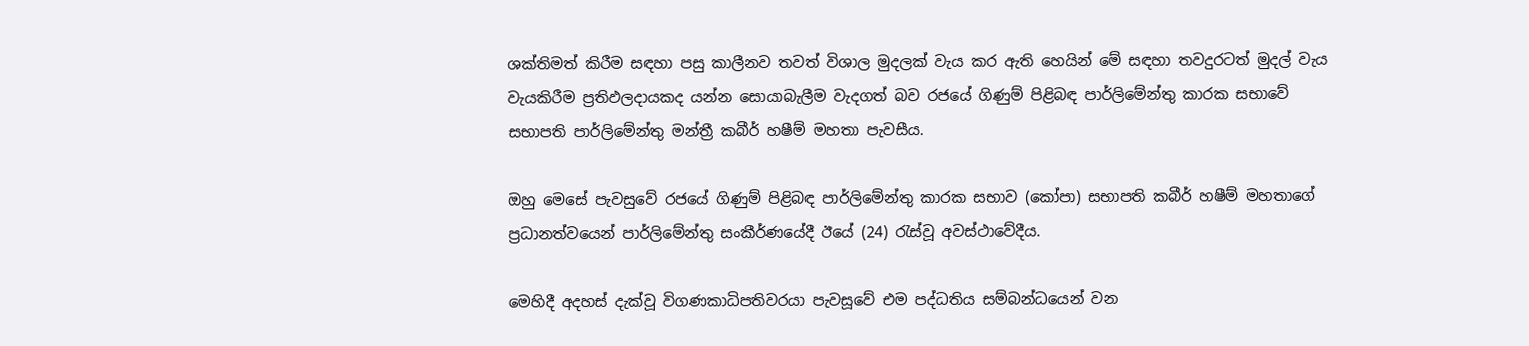ශක්තිමත් කිරීම සඳහා පසු කාලීනව තවත් විශාල මුදලක් වැය කර ඇති හෙයින් මේ සඳහා තවදුරටත් මුදල් වැය වැයකිරීම ප්‍රතිඵලදායකද යන්න සොයාබැලීම වැදගත් බව රජයේ ගිණුම් පිළිබඳ පාර්ලිමේන්තු කාරක සභාවේ සභාපති පාර්ලිමේන්තු මන්ත්‍රී කබීර් හෂීම් මහතා පැවසීය.

ඔහු මෙසේ පැවසුවේ රජයේ ගිණුම් පිළිබඳ පාර්ලිමේන්තු කාරක සභාව (කෝපා) සභාපති කබීර් හෂීම් මහතාගේ ප්‍රධානත්වයෙන් පාර්ලිමේන්තු සංකීර්ණයේදී ඊයේ (24) රැස්වූ අවස්ථාවේදීය.

මෙහිදී අදහස් දැක්වූ විගණකාධිපතිවරයා පැවසූවේ එම පද්ධතිය සම්බන්ධයෙන් වන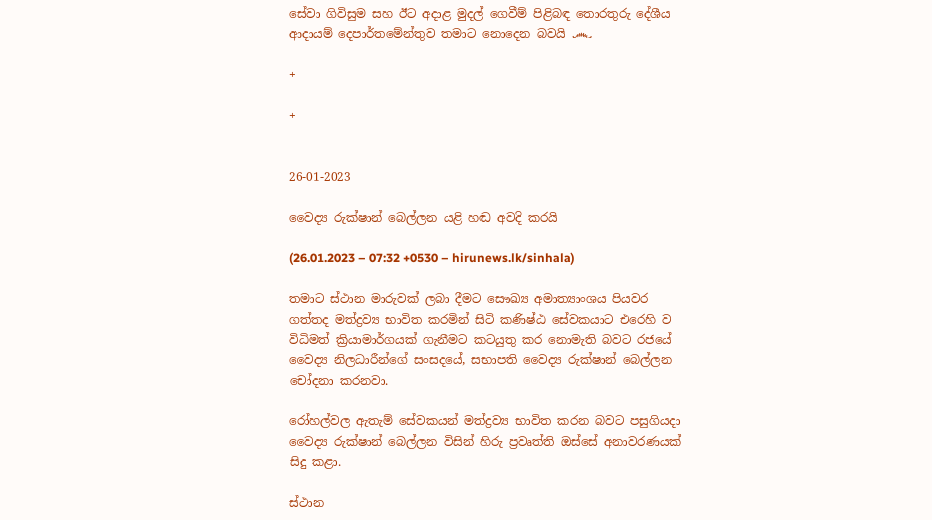සේවා ගිවිසුම සහ ඊට අදාළ මුදල් ගෙවීම් පිළිබඳ තොරතුරු දේශීය ආදායම් දෙපාර්තමේන්තුව තමාට නොදෙන බවයි ෴

+

+


26-01-2023

වෛද්‍ය රුක්ෂාන් බෙල්ලන යළි හඬ අවදි කරයි

(26.01.2023 – 07:32 +0530 – hirunews.lk/sinhala)

තමාට ස්ථාන මාරුවක් ලබා දීමට සෞඛ්‍ය අමාත්‍යාංශය පියවර ගත්තද මත්ද්‍රව්‍ය භාවිත කරමින් සිටි කණිෂ්ඨ සේවකයාට එරෙහි ව විධිමත් ක්‍රියාමාර්ගයක් ගැනීමට කටයුතු කර නොමැති බවට රජයේ වෛද්‍ය නිලධාරීන්ගේ සංසදයේ, සභාපති වෛද්‍ය රුක්ෂාන් බෙල්ලන චෝදනා කරනවා.

රෝහල්වල ඇතැම් සේවකයන් මත්ද්‍රව්‍ය භාවිත කරන බවට පසුගියදා වෛද්‍ය රුක්ෂාන් බෙල්ලන විසින් හිරු ප්‍රවෘත්ති ඔස්සේ අනාවරණයක් සිදු කළා.

ස්ථාන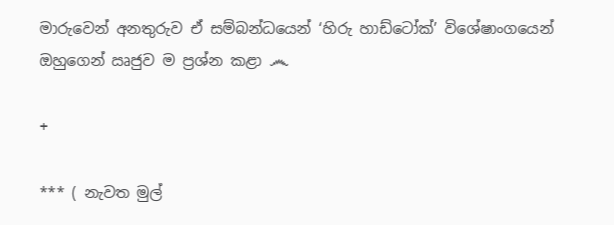මාරුවෙන් අනතුරුව ඒ සම්බන්ධයෙන් ‘හිරු හාඩ්ටෝක්’ විශේෂාංගයෙන් ඔහුගෙන් ඍජුව ම ප්‍රශ්න කළා ෴

+

*** ( නැවත මුල්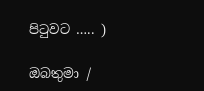පිටුවට ….. )

ඔබතුමා /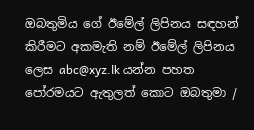ඔබතුමිය ගේ ඊමේල් ලිපිනය සඳහන් කිරීමට අකමැති නම් ඊමේල් ලිපිනය ලෙස abc@xyz.lk යන්න පහත පෝරමයට ඇතුලත් කොට ඔබතුමා /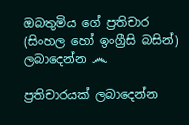ඔබතුමිය ගේ ප්‍රතිචාර (සිංහල හෝ ඉංග්‍රීසි බසින්) ලබාදෙන්න ෴

ප්‍රතිචාරයක් ලබාදෙන්න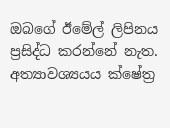ඔබගේ ඊමේල් ලිපිනය ප්‍රසිද්ධ කරන්නේ නැත. අත්‍යාවශ්‍යයය ක්ෂේත්‍ර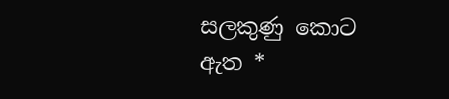සලකුණු කොට ඇත *